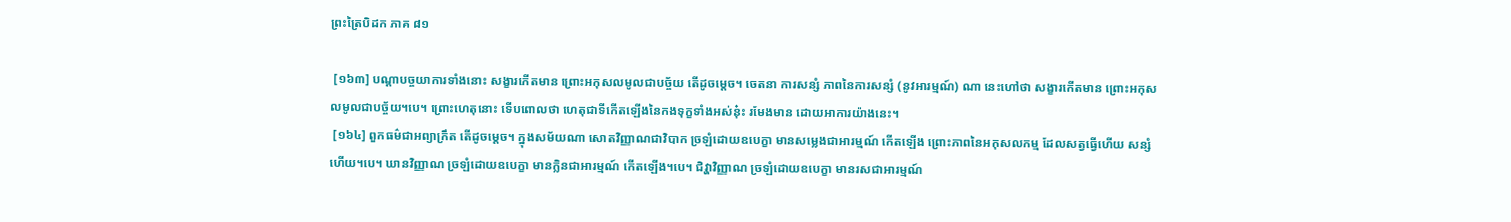ព្រះត្រៃបិដក ភាគ ៨១

 [១៦៣] បណ្តាបច្ចយាការទាំងនោះ សង្ខារកើតមាន ព្រោះអកុសលមូលជាបច្ច័យ តើដូចម្តេច។ ចេតនា ការសន្សំ ភាពនៃការសន្សំ (នូវអារម្មណ៍) ណា នេះហៅថា សង្ខារកើតមាន ព្រោះអកុសលមូលជាបច្ច័យ។បេ។ ព្រោះហេតុនោះ ទើបពោលថា ហេតុជាទីកើតឡើងនៃកងទុក្ខទាំងអស់នុ៎ះ រមែងមាន ដោយអាការយ៉ាងនេះ។
 [១៦៤] ពួកធម៌ជាអព្យាក្រឹត តើដូចម្តេច។ ក្នុងសម័យណា សោតវិញ្ញាណជាវិបាក ច្រឡំដោយឧបេក្ខា មានសម្លេងជាអារម្មណ៍ កើតឡើង ព្រោះភាពនៃអកុសលកម្ម ដែលសត្វធ្វើហើយ សន្សំហើយ។បេ។ ឃានវិញ្ញាណ ច្រឡំដោយឧបេក្ខា មានក្លិនជាអារម្មណ៍ កើតឡើង។បេ។ ជិវ្ហាវិញ្ញាណ ច្រឡំដោយឧបេក្ខា មានរសជាអារម្មណ៍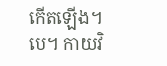កើតឡើង។បេ។ កាយវិ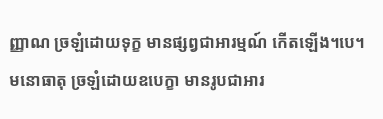ញ្ញាណ ច្រឡំដោយទុក្ខ មានផ្សព្វជាអារម្មណ៍ កើតឡើង។បេ។ មនោធាតុ ច្រឡំដោយឧបេក្ខា មានរូបជាអារ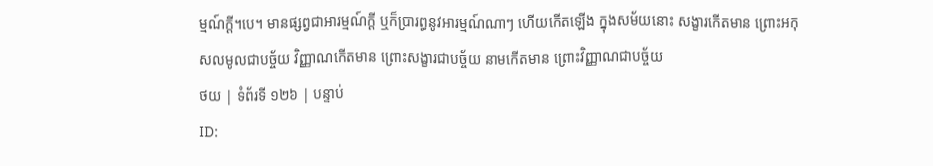ម្មណ៍ក្តី។បេ។ មានផ្សព្វជាអារម្មណ៍ក្តី ឬក៏ប្រារព្ធនូវអារម្មណ៍ណាៗ ហើយកើតឡើង ក្នុងសម័យនោះ សង្ខារកើតមាន ព្រោះអកុសលមូលជាបច្ច័យ វិញ្ញាណកើតមាន ព្រោះសង្ខារជាបច្ច័យ នាមកើតមាន ព្រោះវិញ្ញាណជាបច្ច័យ
ថយ | ទំព័រទី ១២៦ | បន្ទាប់
ID: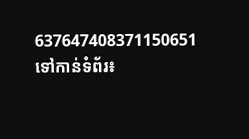637647408371150651
ទៅកាន់ទំព័រ៖